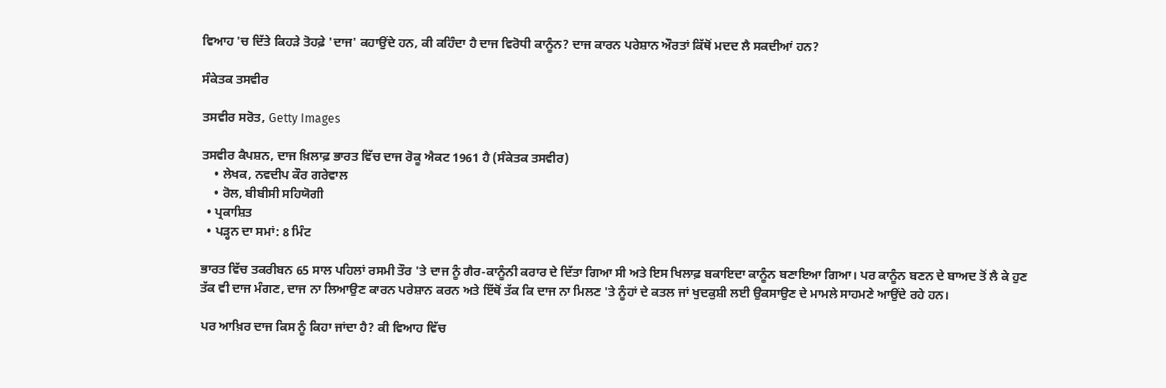ਵਿਆਹ 'ਚ ਦਿੱਤੇ ਕਿਹੜੇ ਤੋਹਫ਼ੇ 'ਦਾਜ' ਕਹਾਉਂਦੇ ਹਨ, ਕੀ ਕਹਿੰਦਾ ਹੈ ਦਾਜ ਵਿਰੋਧੀ ਕਾਨੂੰਨ? ਦਾਜ ਕਾਰਨ ਪਰੇਸ਼ਾਨ ਔਰਤਾਂ ਕਿੱਥੋਂ ਮਦਦ ਲੈ ਸਕਦੀਆਂ ਹਨ?

ਸੰਕੇਤਕ ਤਸਵੀਰ

ਤਸਵੀਰ ਸਰੋਤ, Getty Images

ਤਸਵੀਰ ਕੈਪਸ਼ਨ, ਦਾਜ ਖ਼ਿਲਾਫ਼ ਭਾਰਤ ਵਿੱਚ ਦਾਜ ਰੋਕੂ ਐਕਟ 1961 ਹੈ (ਸੰਕੇਤਕ ਤਸਵੀਰ)
    • ਲੇਖਕ, ਨਵਦੀਪ ਕੌਰ ਗਰੇਵਾਲ
    • ਰੋਲ, ਬੀਬੀਸੀ ਸਹਿਯੋਗੀ
  • ਪ੍ਰਕਾਸ਼ਿਤ
  • ਪੜ੍ਹਨ ਦਾ ਸਮਾਂ: 8 ਮਿੰਟ

ਭਾਰਤ ਵਿੱਚ ਤਕਰੀਬਨ 65 ਸਾਲ ਪਹਿਲਾਂ ਰਸਮੀ ਤੌਰ 'ਤੇ ਦਾਜ ਨੂੰ ਗੈਰ-ਕਾਨੂੰਨੀ ਕਰਾਰ ਦੇ ਦਿੱਤਾ ਗਿਆ ਸੀ ਅਤੇ ਇਸ ਖਿਲਾਫ਼ ਬਕਾਇਦਾ ਕਾਨੂੰਨ ਬਣਾਇਆ ਗਿਆ। ਪਰ ਕਾਨੂੰਨ ਬਣਨ ਦੇ ਬਾਅਦ ਤੋਂ ਲੈ ਕੇ ਹੁਣ ਤੱਕ ਵੀ ਦਾਜ ਮੰਗਣ, ਦਾਜ ਨਾ ਲਿਆਉਣ ਕਾਰਨ ਪਰੇਸ਼ਾਨ ਕਰਨ ਅਤੇ ਇੱਥੋਂ ਤੱਕ ਕਿ ਦਾਜ ਨਾ ਮਿਲਣ 'ਤੇ ਨੂੰਹਾਂ ਦੇ ਕਤਲ ਜਾਂ ਖੁਦਕੁਸ਼ੀ ਲਈ ਉਕਸਾਉਣ ਦੇ ਮਾਮਲੇ ਸਾਹਮਣੇ ਆਉਂਦੇ ਰਹੇ ਹਨ।

ਪਰ ਆਖ਼ਿਰ ਦਾਜ ਕਿਸ ਨੂੰ ਕਿਹਾ ਜਾਂਦਾ ਹੈ? ਕੀ ਵਿਆਹ ਵਿੱਚ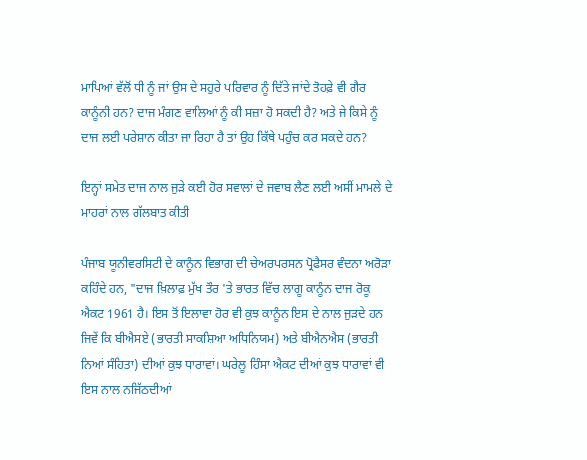ਮਾਪਿਆਂ ਵੱਲੋਂ ਧੀ ਨੂੰ ਜਾਂ ਉਸ ਦੇ ਸਹੁਰੇ ਪਰਿਵਾਰ ਨੂੰ ਦਿੱਤੇ ਜਾਂਦੇ ਤੋਹਫ਼ੇ ਵੀ ਗੈਰ ਕਾਨੂੰਨੀ ਹਨ? ਦਾਜ ਮੰਗਣ ਵਾਲਿਆਂ ਨੂੰ ਕੀ ਸਜ਼ਾ ਹੋ ਸਕਦੀ ਹੈ? ਅਤੇ ਜੇ ਕਿਸੇ ਨੂੰ ਦਾਜ ਲਈ ਪਰੇਸ਼ਾਨ ਕੀਤਾ ਜਾ ਰਿਹਾ ਹੈ ਤਾਂ ਉਹ ਕਿੱਥੇ ਪਹੁੰਚ ਕਰ ਸਕਦੇ ਹਨ?

ਇਨ੍ਹਾਂ ਸਮੇਤ ਦਾਜ ਨਾਲ ਜੁੜੇ ਕਈ ਹੋਰ ਸਵਾਲਾਂ ਦੇ ਜਵਾਬ ਲੈਣ ਲਈ ਅਸੀਂ ਮਾਮਲੇ ਦੇ ਮਾਹਰਾਂ ਨਾਲ ਗੱਲਬਾਤ ਕੀਤੀ

ਪੰਜਾਬ ਯੂਨੀਵਰਸਿਟੀ ਦੇ ਕਾਨੂੰਨ ਵਿਭਾਗ ਦੀ ਚੇਅਰਪਰਸਨ ਪ੍ਰੋਫੈਸਰ ਵੰਦਨਾ ਅਰੋੜਾ ਕਹਿੰਦੇ ਹਨ, "ਦਾਜ ਖ਼ਿਲਾਫ਼ ਮੁੱਖ ਤੌਰ 'ਤੇ ਭਾਰਤ ਵਿੱਚ ਲਾਗੂ ਕਾਨੂੰਨ ਦਾਜ ਰੋਕੂ ਐਕਟ 1961 ਹੈ। ਇਸ ਤੋਂ ਇਲਾਵਾ ਹੋਰ ਵੀ ਕੁਝ ਕਾਨੂੰਨ ਇਸ ਦੇ ਨਾਲ ਜੁੜਦੇ ਹਨ ਜਿਵੇਂ ਕਿ ਬੀਐਸਏ (ਭਾਰਤੀ ਸਾਕਸ਼ਿਆ ਅਧਿਨਿਯਮ) ਅਤੇ ਬੀਐਨਐਸ (ਭਾਰਤੀ ਨਿਆਂ ਸੰਹਿਤਾ) ਦੀਆਂ ਕੁਝ ਧਾਰਾਵਾਂ। ਘਰੇਲੂ ਹਿੰਸਾ ਐਕਟ ਦੀਆਂ ਕੁਝ ਧਾਰਾਵਾਂ ਵੀ ਇਸ ਨਾਲ ਨਜਿੱਠਦੀਆਂ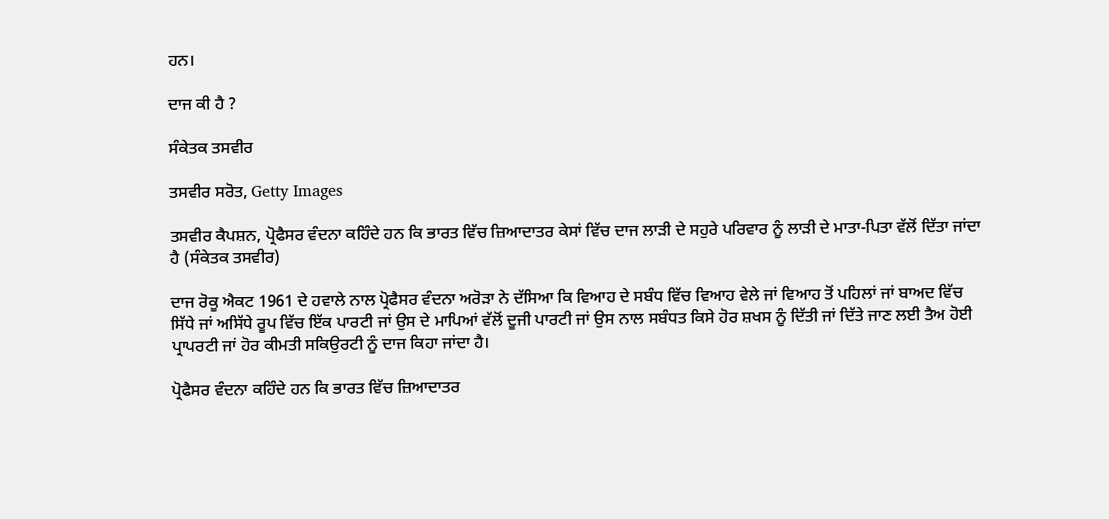ਹਨ।

ਦਾਜ ਕੀ ਹੈ ?

ਸੰਕੇਤਕ ਤਸਵੀਰ

ਤਸਵੀਰ ਸਰੋਤ, Getty Images

ਤਸਵੀਰ ਕੈਪਸ਼ਨ, ਪ੍ਰੋਫੈਸਰ ਵੰਦਨਾ ਕਹਿੰਦੇ ਹਨ ਕਿ ਭਾਰਤ ਵਿੱਚ ਜ਼ਿਆਦਾਤਰ ਕੇਸਾਂ ਵਿੱਚ ਦਾਜ ਲਾੜੀ ਦੇ ਸਹੁਰੇ ਪਰਿਵਾਰ ਨੂੰ ਲਾੜੀ ਦੇ ਮਾਤਾ-ਪਿਤਾ ਵੱਲੋਂ ਦਿੱਤਾ ਜਾਂਦਾ ਹੈ (ਸੰਕੇਤਕ ਤਸਵੀਰ)

ਦਾਜ ਰੋਕੂ ਐਕਟ 1961 ਦੇ ਹਵਾਲੇ ਨਾਲ ਪ੍ਰੋਫੈਸਰ ਵੰਦਨਾ ਅਰੋੜਾ ਨੇ ਦੱਸਿਆ ਕਿ ਵਿਆਹ ਦੇ ਸਬੰਧ ਵਿੱਚ ਵਿਆਹ ਵੇਲੇ ਜਾਂ ਵਿਆਹ ਤੋਂ ਪਹਿਲਾਂ ਜਾਂ ਬਾਅਦ ਵਿੱਚ ਸਿੱਧੇ ਜਾਂ ਅਸਿੱਧੇ ਰੂਪ ਵਿੱਚ ਇੱਕ ਪਾਰਟੀ ਜਾਂ ਉਸ ਦੇ ਮਾਪਿਆਂ ਵੱਲੋਂ ਦੂਜੀ ਪਾਰਟੀ ਜਾਂ ਉਸ ਨਾਲ ਸਬੰਧਤ ਕਿਸੇ ਹੋਰ ਸ਼ਖਸ ਨੂੰ ਦਿੱਤੀ ਜਾਂ ਦਿੱਤੇ ਜਾਣ ਲਈ ਤੈਅ ਹੋਈ ਪ੍ਰਾਪਰਟੀ ਜਾਂ ਹੋਰ ਕੀਮਤੀ ਸਕਿਉਰਟੀ ਨੂੰ ਦਾਜ ਕਿਹਾ ਜਾਂਦਾ ਹੈ।

ਪ੍ਰੋਫੈਸਰ ਵੰਦਨਾ ਕਹਿੰਦੇ ਹਨ ਕਿ ਭਾਰਤ ਵਿੱਚ ਜ਼ਿਆਦਾਤਰ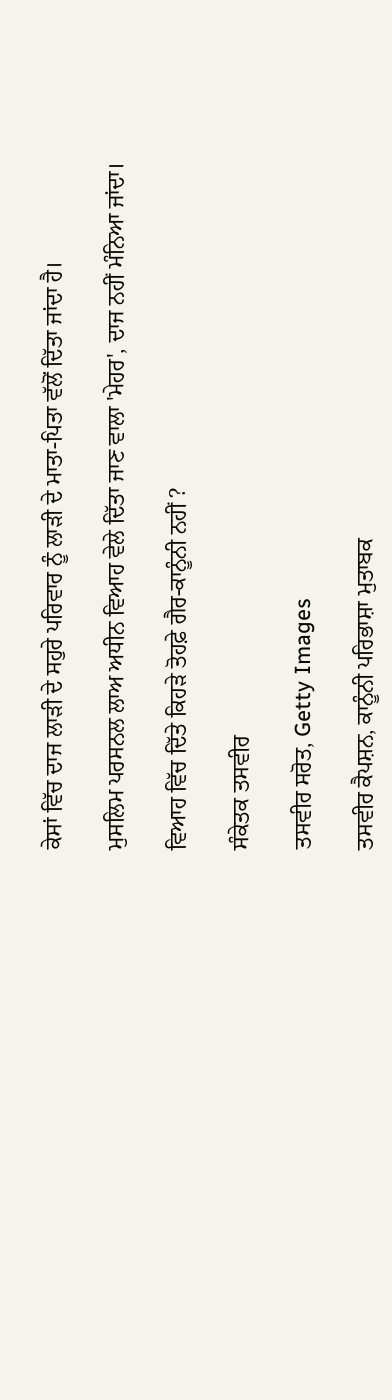ਕੇਸਾਂ ਵਿੱਚ ਦਾਜ ਲਾੜੀ ਦੇ ਸਹੁਰੇ ਪਰਿਵਾਰ ਨੂੰ ਲਾੜੀ ਦੇ ਮਾਤਾ-ਪਿਤਾ ਵੱਲੋਂ ਦਿੱਤਾ ਜਾਂਦਾ ਹੈ।

ਮੁਸਲਿਮ ਪਰਸਨਲ ਲਾਅ ਅਧੀਨ ਵਿਆਹ ਵੇਲੇ ਦਿੱਤਾ ਜਾਣ ਵਾਲਾ 'ਮੇਹਰ', ਦਾਜ ਨਹੀਂ ਮੰਨਿਆ ਜਾਂਦਾ।

ਵਿਆਹ ਵਿੱਚ ਦਿੱਤੇ ਕਿਹੜੇ ਤੋਹਫ਼ੇ ਗੈਰ-ਕਾਨੂੰਨੀ ਨਹੀਂ ?

ਸੰਕੇਤਕ ਤਸਵੀਰ

ਤਸਵੀਰ ਸਰੋਤ, Getty Images

ਤਸਵੀਰ ਕੈਪਸ਼ਨ, ਕਾਨੂੰਨੀ ਪਰਿਭਾਸ਼ਾ ਮੁਤਾਬਕ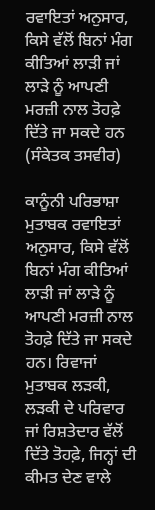ਰਵਾਇਤਾਂ ਅਨੁਸਾਰ, ਕਿਸੇ ਵੱਲੋਂ ਬਿਨਾਂ ਮੰਗ ਕੀਤਿਆਂ ਲਾੜੀ ਜਾਂ ਲਾੜੇ ਨੂੰ ਆਪਣੀ ਮਰਜ਼ੀ ਨਾਲ ਤੋਹਫ਼ੇ ਦਿੱਤੇ ਜਾ ਸਕਦੇ ਹਨ (ਸੰਕੇਤਕ ਤਸਵੀਰ)

ਕਾਨੂੰਨੀ ਪਰਿਭਾਸ਼ਾ ਮੁਤਾਬਕ ਰਵਾਇਤਾਂ ਅਨੁਸਾਰ, ਕਿਸੇ ਵੱਲੋਂ ਬਿਨਾਂ ਮੰਗ ਕੀਤਿਆਂ ਲਾੜੀ ਜਾਂ ਲਾੜੇ ਨੂੰ ਆਪਣੀ ਮਰਜ਼ੀ ਨਾਲ ਤੋਹਫ਼ੇ ਦਿੱਤੇ ਜਾ ਸਕਦੇ ਹਨ। ਰਿਵਾਜਾਂ ਮੁਤਾਬਕ ਲੜਕੀ, ਲੜਕੀ ਦੇ ਪਰਿਵਾਰ ਜਾਂ ਰਿਸ਼ਤੇਦਾਰ ਵੱਲੋਂ ਦਿੱਤੇ ਤੋਹਫ਼ੇ, ਜਿਨ੍ਹਾਂ ਦੀ ਕੀਮਤ ਦੇਣ ਵਾਲੇ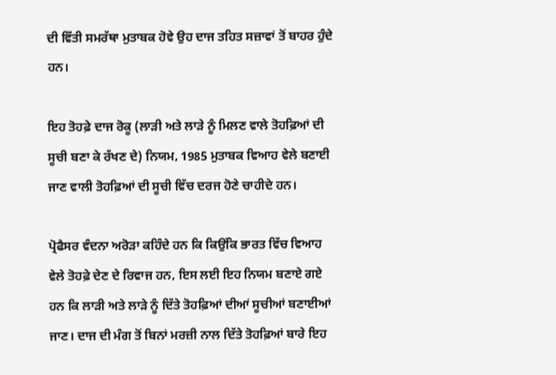ਦੀ ਵਿੱਤੀ ਸਮਰੱਥਾ ਮੁਤਾਬਕ ਹੋਵੇ ਉਹ ਦਾਜ ਤਹਿਤ ਸਜ਼ਾਵਾਂ ਤੋਂ ਬਾਹਰ ਹੁੰਦੇ ਹਨ।

ਇਹ ਤੋਹਫ਼ੇ ਦਾਜ ਰੋਕੂ (ਲਾੜੀ ਅਤੇ ਲਾੜੇ ਨੂੰ ਮਿਲਣ ਵਾਲੇ ਤੋਹਫ਼ਿਆਂ ਦੀ ਸੂਚੀ ਬਣਾ ਕੇ ਰੱਖਣ ਦੇ) ਨਿਯਮ, 1985 ਮੁਤਾਬਕ ਵਿਆਹ ਵੇਲੇ ਬਣਾਈ ਜਾਣ ਵਾਲੀ ਤੋਹਫ਼ਿਆਂ ਦੀ ਸੂਚੀ ਵਿੱਚ ਦਰਜ ਹੋਣੇ ਚਾਹੀਦੇ ਹਨ।

ਪ੍ਰੋਫੈਸਰ ਵੰਦਨਾ ਅਰੋੜਾ ਕਹਿੰਦੇ ਹਨ ਕਿ ਕਿਉਂਕਿ ਭਾਰਤ ਵਿੱਚ ਵਿਆਹ ਵੇਲੇ ਤੋਹਫ਼ੇ ਦੇਣ ਦੇ ਰਿਵਾਜ ਹਨ, ਇਸ ਲਈ ਇਹ ਨਿਯਮ ਬਣਾਏ ਗਏ ਹਨ ਕਿ ਲਾੜੀ ਅਤੇ ਲਾੜੇ ਨੂੰ ਦਿੱਤੇ ਤੋਹਫ਼ਿਆਂ ਦੀਆਂ ਸੂਚੀਆਂ ਬਣਾਈਆਂ ਜਾਣ। ਦਾਜ ਦੀ ਮੰਗ ਤੋਂ ਬਿਨਾਂ ਮਰਜ਼ੀ ਨਾਲ ਦਿੱਤੇ ਤੋਹਫ਼ਿਆਂ ਬਾਰੇ ਇਹ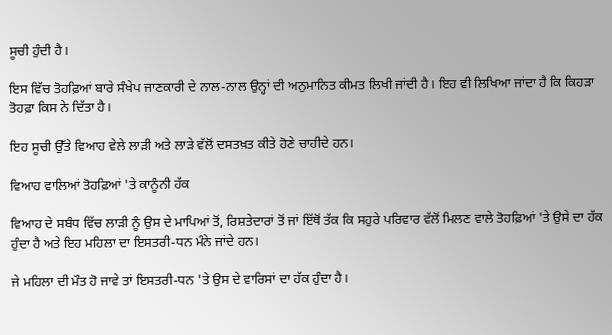ਸੂਚੀ ਹੁੰਦੀ ਹੈ।

ਇਸ ਵਿੱਚ ਤੋਹਫ਼ਿਆਂ ਬਾਰੇ ਸੰਖੇਪ ਜਾਣਕਾਰੀ ਦੇ ਨਾਲ-ਨਾਲ ਉਨ੍ਹਾਂ ਦੀ ਅਨੁਮਾਨਿਤ ਕੀਮਤ ਲਿਖੀ ਜਾਂਦੀ ਹੈ। ਇਹ ਵੀ ਲਿਖਿਆ ਜਾਂਦਾ ਹੈ ਕਿ ਕਿਹੜਾ ਤੋਹਫ਼ਾ ਕਿਸ ਨੇ ਦਿੱਤਾ ਹੈ।

ਇਹ ਸੂਚੀ ਉੱਤੇ ਵਿਆਹ ਵੇਲੇ ਲਾੜੀ ਅਤੇ ਲਾੜੇ ਵੱਲੋਂ ਦਸਤਖ਼ਤ ਕੀਤੇ ਹੋਣੇ ਚਾਹੀਦੇ ਹਨ।

ਵਿਆਹ ਵਾਲਿਆਂ ਤੋਹਫ਼ਿਆਂ 'ਤੇ ਕਾਨੂੰਨੀ ਹੱਕ

ਵਿਆਹ ਦੇ ਸਬੰਧ ਵਿੱਚ ਲਾੜੀ ਨੂੰ ਉਸ ਦੇ ਮਾਪਿਆਂ ਤੋਂ, ਰਿਸ਼ਤੇਦਾਰਾਂ ਤੋਂ ਜਾਂ ਇੱਥੋਂ ਤੱਕ ਕਿ ਸਹੁਰੇ ਪਰਿਵਾਰ ਵੱਲੋਂ ਮਿਲਣ ਵਾਲੇ ਤੋਹਫ਼ਿਆਂ 'ਤੇ ਉਸੇ ਦਾ ਹੱਕ ਹੁੰਦਾ ਹੈ ਅਤੇ ਇਹ ਮਹਿਲਾ ਦਾ ਇਸਤਰੀ-ਧਨ ਮੰਨੇ ਜਾਂਦੇ ਹਨ।

ਜੇ ਮਹਿਲਾ ਦੀ ਮੌਤ ਹੋ ਜਾਵੇ ਤਾਂ ਇਸਤਰੀ-ਧਨ 'ਤੇ ਉਸ ਦੇ ਵਾਰਿਸਾਂ ਦਾ ਹੱਕ ਹੁੰਦਾ ਹੈ।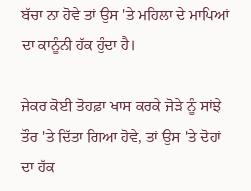ਬੱਚਾ ਨਾ ਹੋਵੇ ਤਾਂ ਉਸ 'ਤੇ ਮਹਿਲਾ ਦੇ ਮਾਪਿਆਂ ਦਾ ਕਾਨੂੰਨੀ ਹੱਕ ਹੁੰਦਾ ਹੈ।

ਜੇਕਰ ਕੋਈ ਤੋਹਫ਼ਾ ਖਾਸ ਕਰਕੇ ਜੋੜੇ ਨੂੰ ਸਾਂਝੇ ਤੌਰ 'ਤੇ ਦਿੱਤਾ ਗਿਆ ਹੋਵੇ, ਤਾਂ ਉਸ 'ਤੇ ਦੋਹਾਂ ਦਾ ਹੱਕ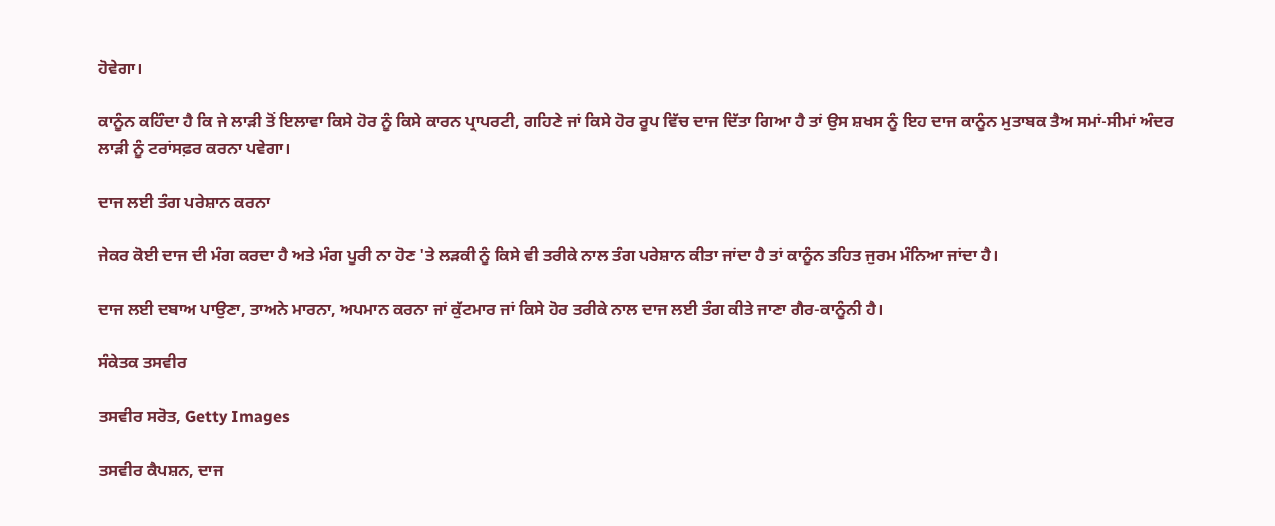ਹੋਵੇਗਾ।

ਕਾਨੂੰਨ ਕਹਿੰਦਾ ਹੈ ਕਿ ਜੇ ਲਾੜੀ ਤੋਂ ਇਲਾਵਾ ਕਿਸੇ ਹੋਰ ਨੂੰ ਕਿਸੇ ਕਾਰਨ ਪ੍ਰਾਪਰਟੀ, ਗਹਿਣੇ ਜਾਂ ਕਿਸੇ ਹੋਰ ਰੂਪ ਵਿੱਚ ਦਾਜ ਦਿੱਤਾ ਗਿਆ ਹੈ ਤਾਂ ਉਸ ਸ਼ਖਸ ਨੂੰ ਇਹ ਦਾਜ ਕਾਨੂੰਨ ਮੁਤਾਬਕ ਤੈਅ ਸਮਾਂ-ਸੀਮਾਂ ਅੰਦਰ ਲਾੜੀ ਨੂੰ ਟਰਾਂਸਫ਼ਰ ਕਰਨਾ ਪਵੇਗਾ।

ਦਾਜ ਲਈ ਤੰਗ ਪਰੇਸ਼ਾਨ ਕਰਨਾ

ਜੇਕਰ ਕੋਈ ਦਾਜ ਦੀ ਮੰਗ ਕਰਦਾ ਹੈ ਅਤੇ ਮੰਗ ਪੂਰੀ ਨਾ ਹੋਣ 'ਤੇ ਲੜਕੀ ਨੂੰ ਕਿਸੇ ਵੀ ਤਰੀਕੇ ਨਾਲ ਤੰਗ ਪਰੇਸ਼ਾਨ ਕੀਤਾ ਜਾਂਦਾ ਹੈ ਤਾਂ ਕਾਨੂੰਨ ਤਹਿਤ ਜੁਰਮ ਮੰਨਿਆ ਜਾਂਦਾ ਹੈ।

ਦਾਜ ਲਈ ਦਬਾਅ ਪਾਉਣਾ, ਤਾਅਨੇ ਮਾਰਨਾ, ਅਪਮਾਨ ਕਰਨਾ ਜਾਂ ਕੁੱਟਮਾਰ ਜਾਂ ਕਿਸੇ ਹੋਰ ਤਰੀਕੇ ਨਾਲ ਦਾਜ ਲਈ ਤੰਗ ਕੀਤੇ ਜਾਣਾ ਗੈਰ-ਕਾਨੂੰਨੀ ਹੈ।

ਸੰਕੇਤਕ ਤਸਵੀਰ

ਤਸਵੀਰ ਸਰੋਤ, Getty Images

ਤਸਵੀਰ ਕੈਪਸ਼ਨ, ਦਾਜ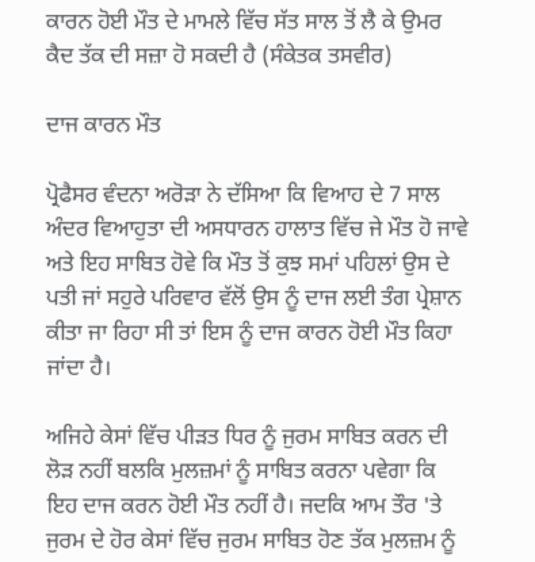ਕਾਰਨ ਹੋਈ ਮੌਤ ਦੇ ਮਾਮਲੇ ਵਿੱਚ ਸੱਤ ਸਾਲ ਤੋਂ ਲੈ ਕੇ ਉਮਰ ਕੈਦ ਤੱਕ ਦੀ ਸਜ਼ਾ ਹੋ ਸਕਦੀ ਹੈ (ਸੰਕੇਤਕ ਤਸਵੀਰ)

ਦਾਜ ਕਾਰਨ ਮੌਤ

ਪ੍ਰੋਫੈਸਰ ਵੰਦਨਾ ਅਰੋੜਾ ਨੇ ਦੱਸਿਆ ਕਿ ਵਿਆਹ ਦੇ 7 ਸਾਲ ਅੰਦਰ ਵਿਆਹੁਤਾ ਦੀ ਅਸਧਾਰਨ ਹਾਲਾਤ ਵਿੱਚ ਜੇ ਮੌਤ ਹੋ ਜਾਵੇ ਅਤੇ ਇਹ ਸਾਬਿਤ ਹੋਵੇ ਕਿ ਮੌਤ ਤੋਂ ਕੁਝ ਸਮਾਂ ਪਹਿਲਾਂ ਉਸ ਦੇ ਪਤੀ ਜਾਂ ਸਹੁਰੇ ਪਰਿਵਾਰ ਵੱਲੋਂ ਉਸ ਨੂੰ ਦਾਜ ਲਈ ਤੰਗ ਪ੍ਰੇਸ਼ਾਨ ਕੀਤਾ ਜਾ ਰਿਹਾ ਸੀ ਤਾਂ ਇਸ ਨੂੰ ਦਾਜ ਕਾਰਨ ਹੋਈ ਮੌਤ ਕਿਹਾ ਜਾਂਦਾ ਹੈ।

ਅਜਿਹੇ ਕੇਸਾਂ ਵਿੱਚ ਪੀੜਤ ਧਿਰ ਨੂੰ ਜੁਰਮ ਸਾਬਿਤ ਕਰਨ ਦੀ ਲੋੜ ਨਹੀਂ ਬਲਕਿ ਮੁਲਜ਼ਮਾਂ ਨੂੰ ਸਾਬਿਤ ਕਰਨਾ ਪਵੇਗਾ ਕਿ ਇਹ ਦਾਜ ਕਰਨ ਹੋਈ ਮੌਤ ਨਹੀਂ ਹੈ। ਜਦਕਿ ਆਮ ਤੌਰ 'ਤੇ ਜੁਰਮ ਦੇ ਹੋਰ ਕੇਸਾਂ ਵਿੱਚ ਜੁਰਮ ਸਾਬਿਤ ਹੋਣ ਤੱਕ ਮੁਲਜ਼ਮ ਨੂੰ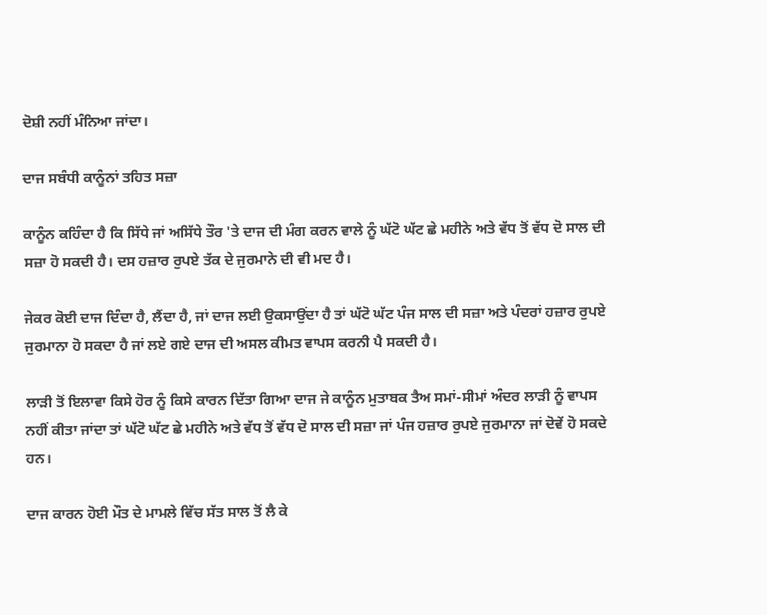ਦੋਸ਼ੀ ਨਹੀਂ ਮੰਨਿਆ ਜਾਂਦਾ।

ਦਾਜ ਸਬੰਧੀ ਕਾਨੂੰਨਾਂ ਤਹਿਤ ਸਜ਼ਾ

ਕਾਨੂੰਨ ਕਹਿੰਦਾ ਹੈ ਕਿ ਸਿੱਧੇ ਜਾਂ ਅਸਿੱਧੇ ਤੌਰ 'ਤੇ ਦਾਜ ਦੀ ਮੰਗ ਕਰਨ ਵਾਲੇ ਨੂੰ ਘੱਟੋ ਘੱਟ ਛੇ ਮਹੀਨੇ ਅਤੇ ਵੱਧ ਤੋਂ ਵੱਧ ਦੋ ਸਾਲ ਦੀ ਸਜ਼ਾ ਹੋ ਸਕਦੀ ਹੈ। ਦਸ ਹਜ਼ਾਰ ਰੁਪਏ ਤੱਕ ਦੇ ਜੁਰਮਾਨੇ ਦੀ ਵੀ ਮਦ ਹੈ।

ਜੇਕਰ ਕੋਈ ਦਾਜ ਦਿੰਦਾ ਹੈ, ਲੈਂਦਾ ਹੈ, ਜਾਂ ਦਾਜ ਲਈ ਉਕਸਾਉਂਦਾ ਹੈ ਤਾਂ ਘੱਟੋ ਘੱਟ ਪੰਜ ਸਾਲ ਦੀ ਸਜ਼ਾ ਅਤੇ ਪੰਦਰਾਂ ਹਜ਼ਾਰ ਰੁਪਏ ਜੁਰਮਾਨਾ ਹੋ ਸਕਦਾ ਹੈ ਜਾਂ ਲਏ ਗਏ ਦਾਜ ਦੀ ਅਸਲ ਕੀਮਤ ਵਾਪਸ ਕਰਨੀ ਪੈ ਸਕਦੀ ਹੈ।

ਲਾੜੀ ਤੋਂ ਇਲਾਵਾ ਕਿਸੇ ਹੋਰ ਨੂੰ ਕਿਸੇ ਕਾਰਨ ਦਿੱਤਾ ਗਿਆ ਦਾਜ ਜੇ ਕਾਨੂੰਨ ਮੁਤਾਬਕ ਤੈਅ ਸਮਾਂ-ਸੀਮਾਂ ਅੰਦਰ ਲਾੜੀ ਨੂੰ ਵਾਪਸ ਨਹੀਂ ਕੀਤਾ ਜਾਂਦਾ ਤਾਂ ਘੱਟੋ ਘੱਟ ਛੇ ਮਹੀਨੇ ਅਤੇ ਵੱਧ ਤੋਂ ਵੱਧ ਦੋ ਸਾਲ ਦੀ ਸਜ਼ਾ ਜਾਂ ਪੰਜ ਹਜ਼ਾਰ ਰੁਪਏ ਜੁਰਮਾਨਾ ਜਾਂ ਦੋਵੇਂ ਹੋ ਸਕਦੇ ਹਨ।

ਦਾਜ ਕਾਰਨ ਹੋਈ ਮੌਤ ਦੇ ਮਾਮਲੇ ਵਿੱਚ ਸੱਤ ਸਾਲ ਤੋਂ ਲੈ ਕੇ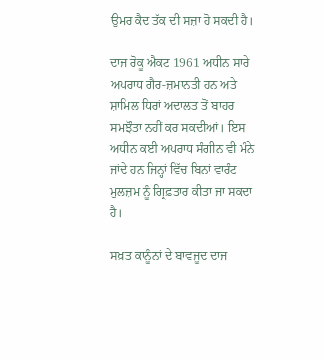ਉਮਰ ਕੈਦ ਤੱਕ ਦੀ ਸਜ਼ਾ ਹੋ ਸਕਦੀ ਹੈ।

ਦਾਜ ਰੋਕੂ ਐਕਟ 1961 ਅਧੀਨ ਸਾਰੇ ਅਪਰਾਧ ਗੈਰ-ਜ਼ਮਾਨਤੀ ਹਨ ਅਤੇ ਸ਼ਾਮਿਲ ਧਿਰਾਂ ਅਦਾਲਤ ਤੋਂ ਬਾਹਰ ਸਮਝੌਤਾ ਨਹੀਂ ਕਰ ਸਕਦੀਆਂ। ਇਸ ਅਧੀਨ ਕਈ ਅਪਰਾਧ ਸੰਗੀਨ ਵੀ ਮੰਨੇ ਜਾਂਦੇ ਹਨ ਜਿਨ੍ਹਾਂ ਵਿੱਚ ਬਿਨਾਂ ਵਾਰੰਟ ਮੁਲਜ਼ਮ ਨੂੰ ਗ੍ਰਿਫ਼ਤਾਰ ਕੀਤਾ ਜਾ ਸਕਦਾ ਹੈ।

ਸਖ਼ਤ ਕਾਨੂੰਨਾਂ ਦੇ ਬਾਵਜੂਦ ਦਾਜ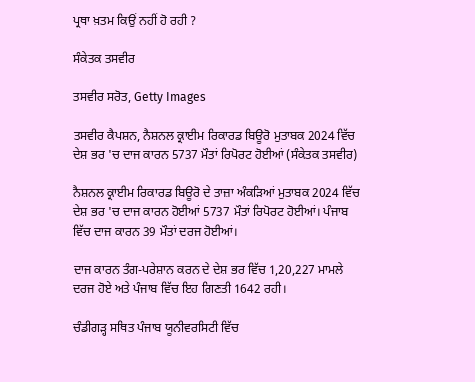ਪ੍ਰਥਾ ਖ਼ਤਮ ਕਿਉਂ ਨਹੀਂ ਹੋ ਰਹੀ ?

ਸੰਕੇਤਕ ਤਸਵੀਰ

ਤਸਵੀਰ ਸਰੋਤ, Getty Images

ਤਸਵੀਰ ਕੈਪਸ਼ਨ, ਨੈਸ਼ਨਲ ਕ੍ਰਾਈਮ ਰਿਕਾਰਡ ਬਿਊਰੋ ਮੁਤਾਬਕ 2024 ਵਿੱਚ ਦੇਸ਼ ਭਰ 'ਚ ਦਾਜ ਕਾਰਨ 5737 ਮੌਤਾਂ ਰਿਪੋਰਟ ਹੋਈਆਂ (ਸੰਕੇਤਕ ਤਸਵੀਰ)

ਨੈਸ਼ਨਲ ਕ੍ਰਾਈਮ ਰਿਕਾਰਡ ਬਿਊਰੋ ਦੇ ਤਾਜ਼ਾ ਅੰਕੜਿਆਂ ਮੁਤਾਬਕ 2024 ਵਿੱਚ ਦੇਸ਼ ਭਰ 'ਚ ਦਾਜ ਕਾਰਨ ਹੋਈਆਂ 5737 ਮੌਤਾਂ ਰਿਪੋਰਟ ਹੋਈਆਂ। ਪੰਜਾਬ ਵਿੱਚ ਦਾਜ ਕਾਰਨ 39 ਮੌਤਾਂ ਦਰਜ ਹੋਈਆਂ।

ਦਾਜ ਕਾਰਨ ਤੰਗ-ਪਰੇਸ਼ਾਨ ਕਰਨ ਦੇ ਦੇਸ਼ ਭਰ ਵਿੱਚ 1,20,227 ਮਾਮਲੇ ਦਰਜ ਹੋਏ ਅਤੇ ਪੰਜਾਬ ਵਿੱਚ ਇਹ ਗਿਣਤੀ 1642 ਰਹੀ।

ਚੰਡੀਗੜ੍ਹ ਸਥਿਤ ਪੰਜਾਬ ਯੂਨੀਵਰਸਿਟੀ ਵਿੱਚ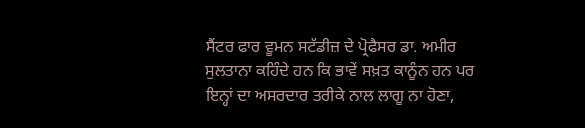ਸੈਂਟਰ ਫਾਰ ਵੂਮਨ ਸਟੱਡੀਜ਼ ਦੇ ਪ੍ਰੋਫੈਸਰ ਡਾ. ਅਮੀਰ ਸੁਲਤਾਨਾ ਕਹਿੰਦੇ ਹਨ ਕਿ ਭਾਵੇਂ ਸਖ਼ਤ ਕਾਨੂੰਨ ਹਨ ਪਰ ਇਨ੍ਹਾਂ ਦਾ ਅਸਰਦਾਰ ਤਰੀਕੇ ਨਾਲ ਲਾਗੂ ਨਾ ਹੋਣਾ,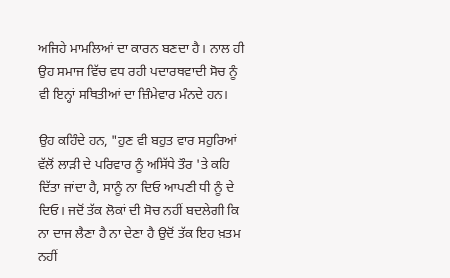ਅਜਿਹੇ ਮਾਮਲਿਆਂ ਦਾ ਕਾਰਨ ਬਣਦਾ ਹੈ। ਨਾਲ ਹੀ ਉਹ ਸਮਾਜ ਵਿੱਚ ਵਧ ਰਹੀ ਪਦਾਰਥਵਾਦੀ ਸੋਚ ਨੂੰ ਵੀ ਇਨ੍ਹਾਂ ਸਥਿਤੀਆਂ ਦਾ ਜ਼ਿੰਮੇਵਾਰ ਮੰਨਦੇ ਹਨ।

ਉਹ ਕਹਿੰਦੇ ਹਨ, "ਹੁਣ ਵੀ ਬਹੁਤ ਵਾਰ ਸਹੁਰਿਆਂ ਵੱਲੋਂ ਲਾੜੀ ਦੇ ਪਰਿਵਾਰ ਨੂੰ ਅਸਿੱਧੇ ਤੌਰ 'ਤੇ ਕਹਿ ਦਿੱਤਾ ਜਾਂਦਾ ਹੈ, ਸਾਨੂੰ ਨਾ ਦਿਓ ਆਪਣੀ ਧੀ ਨੂੰ ਦੇ ਦਿਓ। ਜਦੋਂ ਤੱਕ ਲੋਕਾਂ ਦੀ ਸੋਚ ਨਹੀਂ ਬਦਲੇਗੀ ਕਿ ਨਾ ਦਾਜ ਲੈਣਾ ਹੈ ਨਾ ਦੇਣਾ ਹੈ ਉਦੋਂ ਤੱਕ ਇਹ ਖ਼ਤਮ ਨਹੀਂ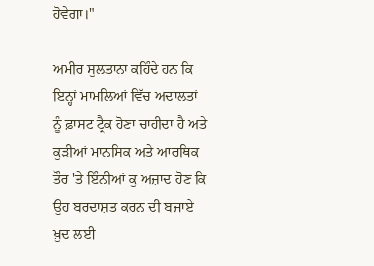ਹੋਵੇਗਾ।"

ਅਮੀਰ ਸੁਲਤਾਨਾ ਕਹਿੰਦੇ ਹਨ ਕਿ ਇਨ੍ਹਾਂ ਮਾਮਲਿਆਂ ਵਿੱਚ ਅਦਾਲਤਾਂ ਨੂੰ ਫ਼ਾਸਟ ਟ੍ਰੈਕ ਹੋਣਾ ਚਾਹੀਦਾ ਹੈ ਅਤੇ ਕੁੜੀਆਂ ਮਾਨਸਿਕ ਅਤੇ ਆਰਥਿਕ ਤੌਰ 'ਤੇ ਇੰਨੀਆਂ ਕੁ ਅਜ਼ਾਦ ਹੋਣ ਕਿ ਉਹ ਬਰਦਾਸ਼ਤ ਕਰਨ ਦੀ ਬਜਾਏ ਖ਼ੁਦ ਲਈ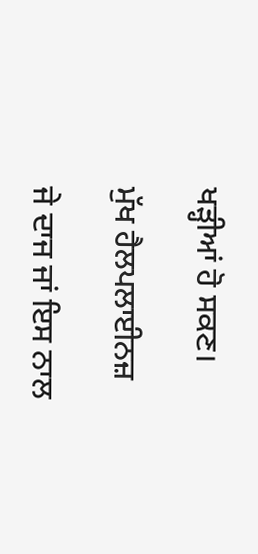ਖੜ੍ਹੀਆਂ ਹੋ ਸਕਣ।

ਮੁੱਖ ਹੈਲਪਲਾਈਨਜ਼

ਜੇ ਦਾਜ ਜਾਂ ਇਸ ਨਾਲ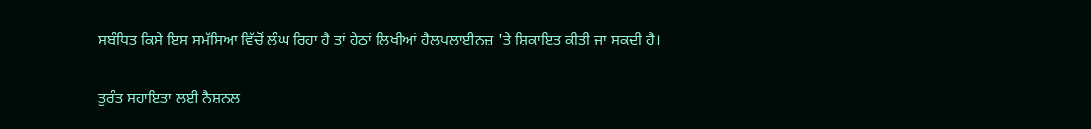ਸਬੰਧਿਤ ਕਿਸੇ ਇਸ ਸਮੱਸਿਆ ਵਿੱਚੋਂ ਲੰਘ ਰਿਹਾ ਹੈ ਤਾਂ ਹੇਠਾਂ ਲਿਖੀਆਂ ਹੈਲਪਲਾਈਨਜ਼ 'ਤੇ ਸ਼ਿਕਾਇਤ ਕੀਤੀ ਜਾ ਸਕਦੀ ਹੈ।

ਤੁਰੰਤ ਸਹਾਇਤਾ ਲਈ ਨੈਸ਼ਨਲ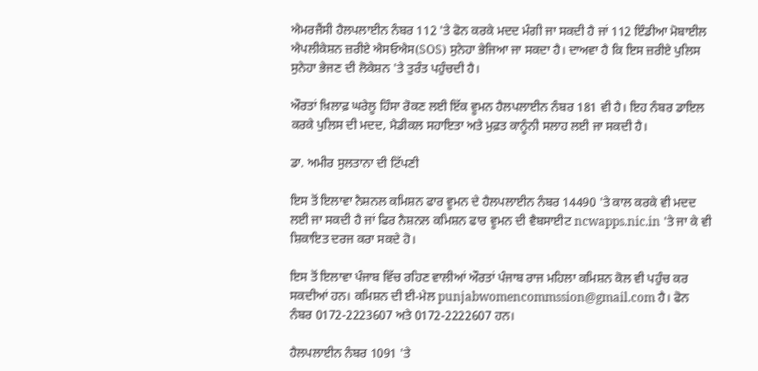ਐਮਰਜੈਂਸੀ ਹੈਲਪਲਾਈਨ ਨੰਬਰ 112 'ਤੇ ਫੋਨ ਕਰਕੇ ਮਦਦ ਮੰਗੀ ਜਾ ਸਕਦੀ ਹੈ ਜਾਂ 112 ਇੰਡੀਆ ਮੋਬਾਈਲ ਐਪਲੀਕੇਸ਼ਨ ਜ਼ਰੀਏ ਐਸਓਐਸ(SOS) ਸੁਨੇਹਾ ਭੇਜਿਆ ਜਾ ਸਕਦਾ ਹੈ। ਦਾਅਵਾ ਹੈ ਕਿ ਇਸ ਜ਼ਰੀਏ ਪੁਲਿਸ ਸੁਨੇਹਾ ਭੇਜਣ ਦੀ ਲੋਕੇਸ਼ਨ 'ਤੇ ਤੁਰੰਤ ਪਹੁੰਚਦੀ ਹੈ।

ਔਰਤਾਂ ਖ਼ਿਲਾਫ਼ ਘਰੇਲੂ ਹਿੰਸਾ ਰੋਕਣ ਲਈ ਇੱਕ ਵੂਮਨ ਹੈਲਪਲਾਈਨ ਨੰਬਰ 181 ਵੀ ਹੈ। ਇਹ ਨੰਬਰ ਡਾਇਲ ਕਰਕੇ ਪੁਲਿਸ ਦੀ ਮਦਦ, ਮੈਡੀਕਲ ਸਹਾਇਤਾ ਅਤੇ ਮੁਫ਼ਤ ਕਾਨੂੰਨੀ ਸਲਾਹ ਲਈ ਜਾ ਸਕਦੀ ਹੈ।

ਡਾ. ਅਮੀਰ ਸੁਲਤਾਨਾ ਦੀ ਟਿੱਪਣੀ

ਇਸ ਤੋਂ ਇਲਾਵਾ ਨੈਸ਼ਨਲ ਕਮਿਸ਼ਨ ਫਾਰ ਵੂਮਨ ਦੇ ਹੈਲਪਲਾਈਨ ਨੰਬਰ 14490 'ਤੇ ਕਾਲ ਕਰਕੇ ਵੀ ਮਦਦ ਲਈ ਜਾ ਸਕਦੀ ਹੈ ਜਾਂ ਫਿਰ ਨੈਸ਼ਨਲ ਕਮਿਸ਼ਨ ਫਾਰ ਵੂਮਨ ਦੀ ਵੈਬਸਾਈਟ ncwapps.nic.in 'ਤੇ ਜਾ ਕੇ ਵੀ ਸ਼ਿਕਾਇਤ ਦਰਜ ਕਰਾ ਸਕਦੇ ਹੋ।

ਇਸ ਤੋਂ ਇਲਾਵਾ ਪੰਜਾਬ ਵਿੱਚ ਰਹਿਣ ਵਾਲੀਆਂ ਔਰਤਾਂ ਪੰਜਾਬ ਰਾਜ ਮਹਿਲਾ ਕਮਿਸ਼ਨ ਕੋਲ ਵੀ ਪਹੁੰਚ ਕਰ ਸਕਦੀਆਂ ਹਨ। ਕਮਿਸ਼ਨ ਦੀ ਈ-ਮੇਲ punjabwomencommssion@gmail.com ਹੈ। ਫੋਨ ਨੰਬਰ 0172-2223607 ਅਤੇ 0172-2222607 ਹਨ।

ਹੈਲਪਲਾਈਨ ਨੰਬਰ 1091 'ਤੇ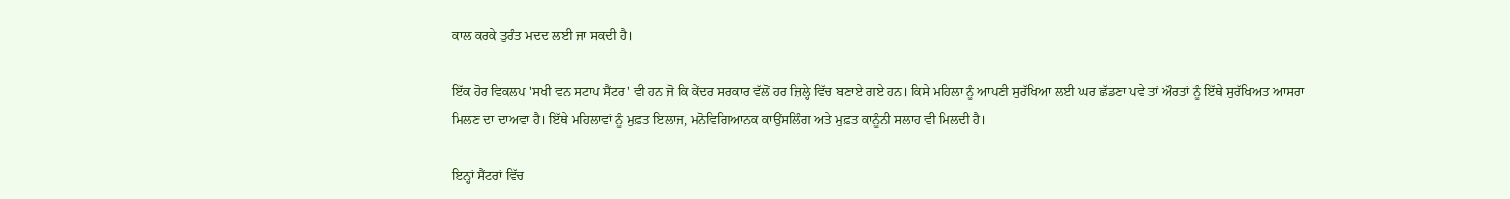ਕਾਲ ਕਰਕੇ ਤੁਰੰਤ ਮਦਦ ਲਈ ਜਾ ਸਕਦੀ ਹੈ।

ਇੱਕ ਹੋਰ ਵਿਕਲਪ 'ਸਖੀ ਵਨ ਸਟਾਪ ਸੈਂਟਰ' ਵੀ ਹਨ ਜੋ ਕਿ ਕੇਂਦਰ ਸਰਕਾਰ ਵੱਲੋਂ ਹਰ ਜ਼ਿਲ੍ਹੇ ਵਿੱਚ ਬਣਾਏ ਗਏ ਹਨ। ਕਿਸੇ ਮਹਿਲਾ ਨੂੰ ਆਪਣੀ ਸੁਰੱਖਿਆ ਲਈ ਘਰ ਛੱਡਣਾ ਪਵੇ ਤਾਂ ਔਰਤਾਂ ਨੂੰ ਇੱਥੇ ਸੁਰੱਖਿਅਤ ਆਸਰਾ ਮਿਲਣ ਦਾ ਦਾਅਵਾ ਹੈ। ਇੱਥੇ ਮਹਿਲਾਵਾਂ ਨੂੰ ਮੁਫ਼ਤ ਇਲਾਜ, ਮਨੋਵਿਗਿਆਨਕ ਕਾਉਂਸਲਿੰਗ ਅਤੇ ਮੁਫ਼ਤ ਕਾਨੂੰਨੀ ਸਲਾਹ ਵੀ ਮਿਲਦੀ ਹੈ।

ਇਨ੍ਹਾਂ ਸੈਂਟਰਾਂ ਵਿੱਚ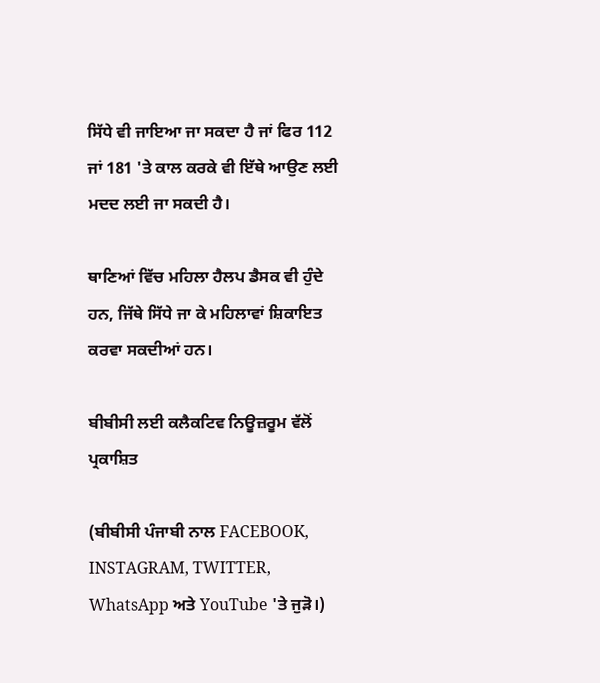ਸਿੱਧੇ ਵੀ ਜਾਇਆ ਜਾ ਸਕਦਾ ਹੈ ਜਾਂ ਫਿਰ 112 ਜਾਂ 181 'ਤੇ ਕਾਲ ਕਰਕੇ ਵੀ ਇੱਥੇ ਆਉਣ ਲਈ ਮਦਦ ਲਈ ਜਾ ਸਕਦੀ ਹੈ।

ਥਾਣਿਆਂ ਵਿੱਚ ਮਹਿਲਾ ਹੈਲਪ ਡੈਸਕ ਵੀ ਹੁੰਦੇ ਹਨ, ਜਿੱਥੇ ਸਿੱਧੇ ਜਾ ਕੇ ਮਹਿਲਾਵਾਂ ਸ਼ਿਕਾਇਤ ਕਰਵਾ ਸਕਦੀਆਂ ਹਨ।

ਬੀਬੀਸੀ ਲਈ ਕਲੈਕਟਿਵ ਨਿਊਜ਼ਰੂਮ ਵੱਲੋਂ ਪ੍ਰਕਾਸ਼ਿਤ

(ਬੀਬੀਸੀ ਪੰਜਾਬੀ ਨਾਲ FACEBOOK, INSTAGRAM, TWITTER, WhatsApp ਅਤੇ YouTube 'ਤੇ ਜੁੜੋ।)